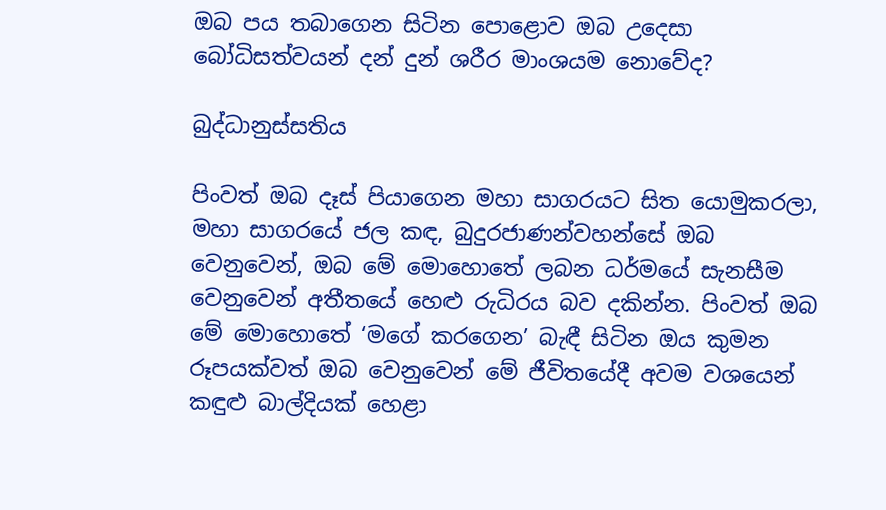ඔබ පය තබාගෙන සිටින පොළොව ඔබ උදෙසා බෝධිසත්වයන් දන් දුන් ශරීර මාංශයම නොවේද?

බුද්ධානුස්සතිය

පිංවත් ඔබ දෑස්‌ පියාගෙන මහා සාගරයට සිත යොමුකරලා, මහා සාගරයේ ජල කඳ, බුදුරජාණන්වහන්සේ ඔබ වෙනුවෙන්, ඔබ මේ මොහොතේ ලබන ධර්මයේ සැනසීම වෙනුවෙන් අතීතයේ හෙළු රුධිරය බව දකින්න. පිංවත් ඔබ මේ මොහොතේ ‘මගේ කරගෙන’ බැඳී සිටින ඔය කුමන රූපයක්‌වත් ඔබ වෙනුවෙන් මේ ජීවිතයේදී අවම වශයෙන් කඳුළු බාල්දියක්‌ හෙළා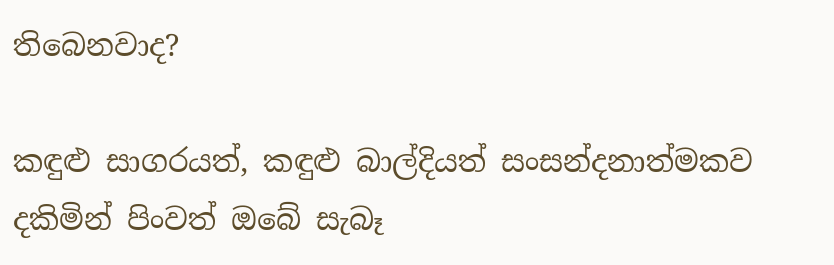තිබෙනවාද?

කඳුළු සාගරයත්, කඳුළු බාල්දියත් සංසන්දනාත්මකව දකිමින් පිංවත් ඔබේ සැබෑ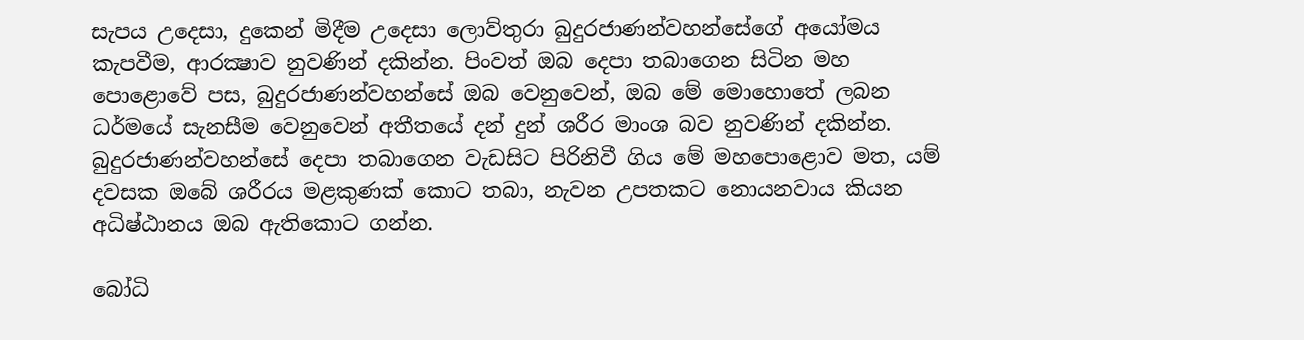සැපය උදෙසා, දුකෙන් මිදීම උදෙසා ලොව්තුරා බුදුරජාණන්වහන්සේගේ අයෝමය කැපවීම, ආරක්‍ෂාව නුවණින් දකින්න. පිංවත් ඔබ දෙපා තබාගෙන සිටින මහ පොළොවේ පස, බුදුරජාණන්වහන්සේ ඔබ වෙනුවෙන්, ඔබ මේ මොහොතේ ලබන ධර්මයේ සැනසීම වෙනුවෙන් අතීතයේ දන් දුන් ශරීර මාංශ බව නුවණින් දකින්න. බුදුරජාණන්වහන්සේ දෙපා තබාගෙන වැඩසිට පිරිනිවී ගිය මේ මහපොළොව මත, යම් දවසක ඔබේ ශරීරය මළකුණක්‌ කොට තබා, නැවන උපතකට නොයනවාය කියන අධිෂ්ඨානය ඔබ ඇතිකොට ගන්න.

බෝධි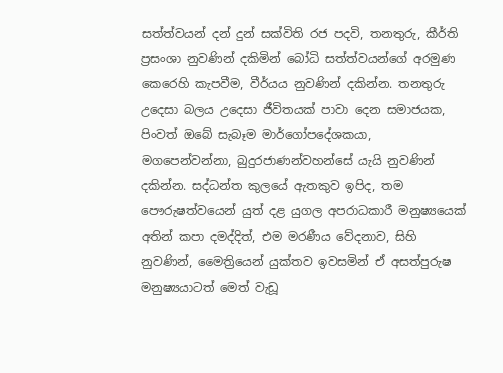සත්ත්වයන් දන් දුන් සක්‌විති රජ පදවි, තනතුරු, කීර්ති ප්‍රසංශා නුවණින් දකිමින් බෝධි සත්ත්වයන්ගේ අරමුණ කෙරෙහි කැපවීම, වීර්යය නුවණින් දකින්න. තනතුරු උදෙසා බලය උදෙසා ජීවිතයක්‌ පාවා දෙන සමාජයක, පිංවත් ඔබේ සැබෑම මාර්ගෝපදේශකයා, මගපෙන්වන්නා, බුදුරජාණන්වහන්සේ යැයි නුවණින් දකින්න. සද්ධන්ත කුලයේ ඇතකුව ඉපිද, තම පෞරුෂත්වයෙන් යුත් දළ යුගල අපරාධකාරී මනුෂ්‍යයෙක්‌ අතින් කපා දමද්දිත්, එම මරණීය වේදනාව, සිහි නුවණින්, මෛත්‍රියෙන් යුක්‌තව ඉවසමින් ඒ අසත්පුරුෂ මනුෂ්‍යයාටත් මෙත් වැඩූ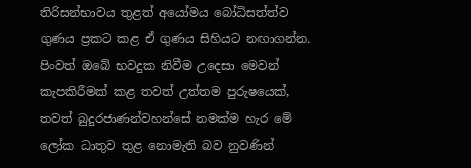තිරිසන්භාවය තුළත් අයෝමය බෝධිසත්ත්ව ගුණය ප්‍රකට කළ ඒ ගුණය සිහියට නඟාගන්න. පිංවත් ඔබේ භවදුක නිවීම උදෙසා මෙවන් කැපකිරීමක්‌ කළ තවත් උත්තම පුරුෂයෙක්‌, තවත් බුදුරජාණන්වහන්සේ නමක්‌ම හැර මේ ලෝක ධාතුව තුළ නොමැති බව නුවණින්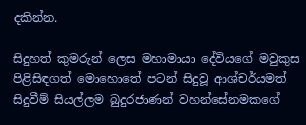දකින්න.

සිදුහත් කුමරුන් ලෙස මහාමායා දේවියගේ මවුකුස පිළිසිඳගත් මොහොතේ පටන් සිදුවූ ආශ්චර්යමත් සිදුවීම් සියල්ලම බුදුරජාණන් වහන්සේනමකගේ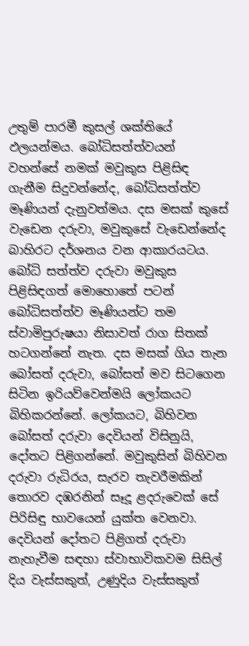උතුම් පාරමී කුසල් ශක්‌තියේ ඵලයන්මය. බෝධිසත්ත්වයන් වහන්සේ නමක්‌ මවුකුස පිළිසිඳ ගැනීම සිදුවන්නේද, බෝධිසත්ත්ව මෑණියන් දැනුවත්මය. දස මසක්‌ කුසේ වැඩෙන දරුවා, මවුකුසේ වැඩෙන්නේද බාහිරට දර්ශනය වන ආකාරයටය. බෝධි සත්ත්ව දරුවා මවුකුස පිළිසිඳගත් මොහොතේ පටන් බෝධිසත්ත්ව මෑණියන්ට තම ස්‌වාමිපුරුෂයා නිසාවත් රාග සිතක්‌ හටගන්නේ නැත. දස මසක්‌ ගිය තැන බෝසත් දරුවා, බෝසත් මව සිටගෙන සිටින ඉරියව්වෙන්මයි ලෝකයට බිහිකරන්නේ. ලෝකයට, බිහිවන බෝසත් දරුවා දෙවියන් විසිනුයි, දෝතට පිළිගන්නේ. මවුකුසින් බිහිවන දරුවා රුධිරය, සැරව තැවරීමකින් තොරව දඹරනින් සෑදූ ළදරුවෙක්‌ සේ පිරිසිඳු භාවයෙන් යුක්‌ත වෙනවා. දෙවියන් දෝතට පිළිගත් දරුවා නැහැවීම සඳහා ස්‌වාභාවිකවම සිසිල් දිය වැස්‌සකුත්, උණුදිය වැස්‌සකුත්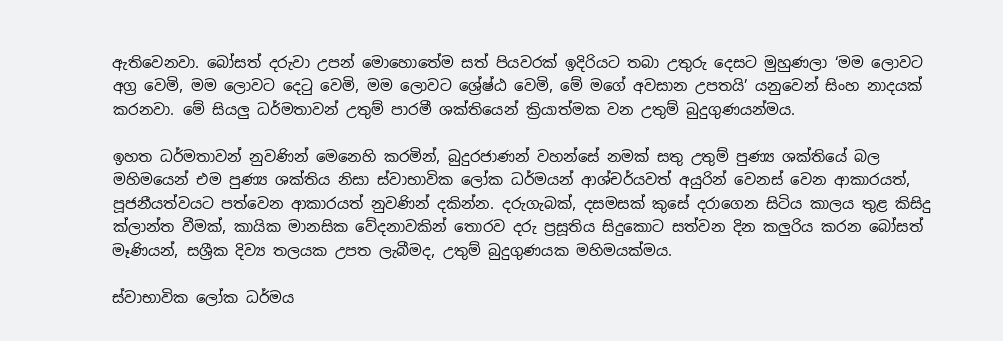ඇතිවෙනවා. බෝසත් දරුවා උපන් මොහොතේම සත් පියවරක්‌ ඉදිරියට තබා උතුරු දෙසට මුහුණලා ‘මම ලොවට අග්‍ර වෙමි, මම ලොවට දෙටු වෙමි, මම ලොවට ශ්‍රේෂ්ඨ වෙමි, මේ මගේ අවසාන උපතයි’ යනුවෙන් සිංහ නාදයක්‌ කරනවා. මේ සියලු ධර්මතාවන් උතුම් පාරමී ශක්‌තියෙන් ක්‍රියාත්මක වන උතුම් බුදුගුණයන්මය.

ඉහත ධර්මතාවන් නුවණින් මෙනෙහි කරමින්, බුදුරජාණන් වහන්සේ නමක්‌ සතු උතුම් පුණ්‍ය ශක්‌තියේ බල මහිමයෙන් එම පුණ්‍ය ශක්‌තිය නිසා ස්‌වාභාවික ලෝක ධර්මයන් ආශ්චර්යවත් අයුරින් වෙනස්‌ වෙන ආකාරයත්, පූජනීයත්වයට පත්වෙන ආකාරයත් නුවණින් දකින්න. දරුගැබක්‌, දසමසක්‌ කුසේ දරාගෙන සිටිය කාලය තුළ කිසිදු ක්‌ලාන්ත වීමක්‌, කායික මානසික වේදනාවකින් තොරව දරු ප්‍රසූතිය සිදුකොට සත්වන දින කලුරිය කරන බෝසත් මෑණියන්, සශ්‍රීක දිව්‍ය තලයක උපත ලැබීමද, උතුම් බුදුගුණයක මහිමයක්‌මය.

ස්‌වාභාවික ලෝක ධර්මය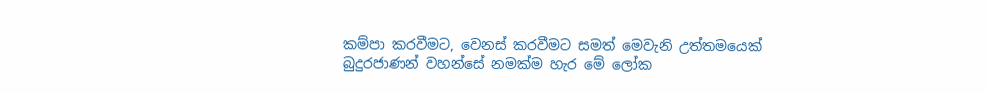කම්පා කරවීමට, වෙනස්‌ කරවීමට සමත් මෙවැනි උත්තමයෙක්‌ බුදුරජාණන් වහන්සේ නමක්‌ම හැර මේ ලෝක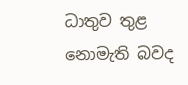ධාතුව තුළ නොමැති බවද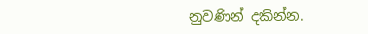නුවණින් දකින්න.